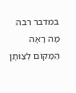במדבר רבה
מָה רָאָה הַמָּקוֹם לְצַוֹּתָן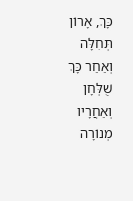כָּךְ, אָרוֹן תְּחִלָּה וְאַחַר כָּךְ שֻׁלְּחָן וְאַחֲרָיו מְנוֹרָה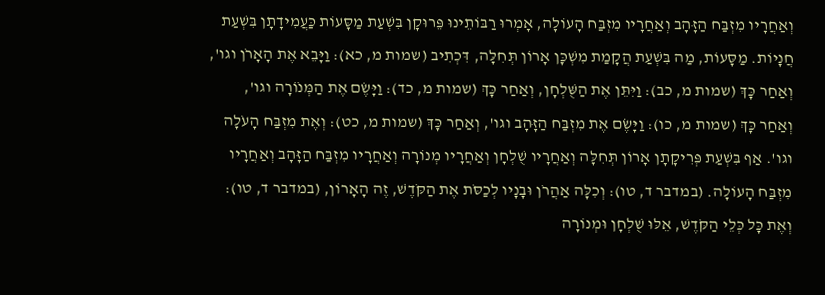וְאַחֲרָיו מִזְבַּח הַזָּהָב וְאַחֲרָיו מִזְבַּח הָעוֹלָה, אָמְרוּ רַבּוֹתֵינוּ פֵּרוּקָן בִּשְׁעַת מַסָּעוֹת כַּעֲמִידָתָן בִּשְׁעַת חֲנָיוֹת. מַסָּעוֹת, מַה בִּשְׁעַת הֲקָמַת מִשְׁכָּן אָרוֹן תְּחִלָּה, דִּכְתִיב (שמות מ, כא): וַיָּבֵא אֶת הָאָרֹן וגו', וְאַחַר כָּךְ (שמות מ, כב): וַיִּתֵּן אֶת הַשֻּׁלְחָן, וְאַחַר כָּךְ (שמות מ, כד): וַיָּשֶׂם אֶת הַמְּנֹוֹרָה וגו', וְאַחַר כָּךְ (שמות מ, כו): וַיָּשֶׂם אֶת מִזְבַּח הַזָּהָב וגו', וְאַחַר כָּךְ (שמות מ, כט): וְאֶת מִזְבַּח הָעֹלָה וגו'. אַף בִּשְׁעַת פְּרִיקָתָן אָרוֹן תְּחִלָּה וְאַחֲרָיו שֻׁלְחָן וְאַחֲרָיו מְנוֹרָה וְאַחֲרָיו מִזְבַּח הַזָּהָב וְאַחֲרָיו מִזְבַּח הָעוֹלָה. (במדבר ד, טו): וְכִלָּה אַהֲרֹן וּבָנָיו לְכַסֹּת אֶת הַקֹּדֶשׁ, זֶה הָאָרוֹן, (במדבר ד, טו): וְאֶת כָּל כְּלֵי הַקֹּדֶשׁ, אֵלּוּ שֻׁלְחָן וּמְנוֹרָה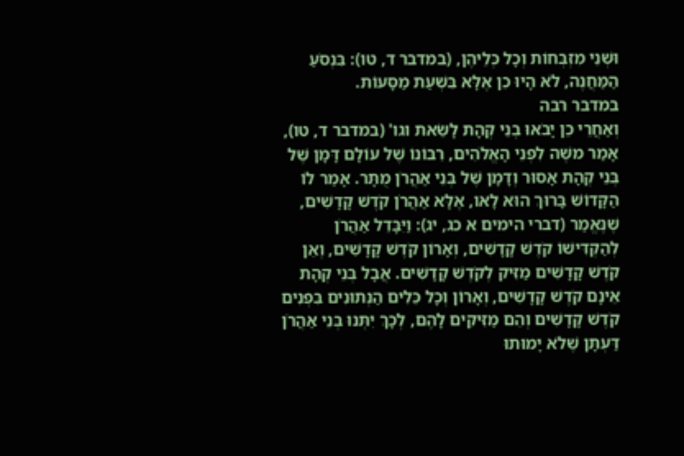וּשְׁנֵי מִזְבְּחוֹת וְכָל כְּלֵיהֶן, (במדבר ד, טו): בִּנְסֹעַ הַמַּחֲנֶה, לֹא הָיוּ כֵן אֶלָּא בִּשְׁעַת מַסָּעוֹת.
במדבר רבה
וְאַחֲרֵי כֵן יָבֹאוּ בְנֵי קְהָת לָשֵׂאת וגו' (במדבר ד, טו), אָמַר משֶׁה לִפְנֵי הָאֱלֹהִים, רִבּוֹנוֹ שֶׁל עוֹלָם דָּמָן שֶׁל בְּנֵי קְהָת אָסוּר וְדָמָן שֶׁל בְּנֵי אַהֲרֹן מֻתָּר. אָמַר לוֹ הַקָּדוֹשׁ בָּרוּךְ הוּא לָאו, אֶלָּא אַהֲרֹן קֹדֶשׁ קָדָשִׁים, שֶׁנֶּאֱמַר (דברי הימים א כג, יג): וַיִּבָּדֵל אַהֲרֹן לְהַקְדִּישׁוֹ קֹדֶשׁ קָדָשִׁים, וְאָרוֹן קֹדֶשׁ קָדָשִׁים, וְאֵן קֹדֶשׁ קָדָשִׁים מַזִּיק לְקֹדֶשׁ קָדָשִׁים. אֲבָל בְּנֵי קְהָת אֵינָם קֹדֶשׁ קָדָשִׁים, וְאָרוֹן וְכָל כֵּלִים הַנְּתוּנִים בִּפְנִים קֹדֶשׁ קָדָשִׁים וְהֵם מַזִּיקִים לָהֶם, לְכָךְ יִתְּנוּ בְּנֵי אַהֲרֹן דַּעְתָּן שֶׁלֹא יָמוּתוּ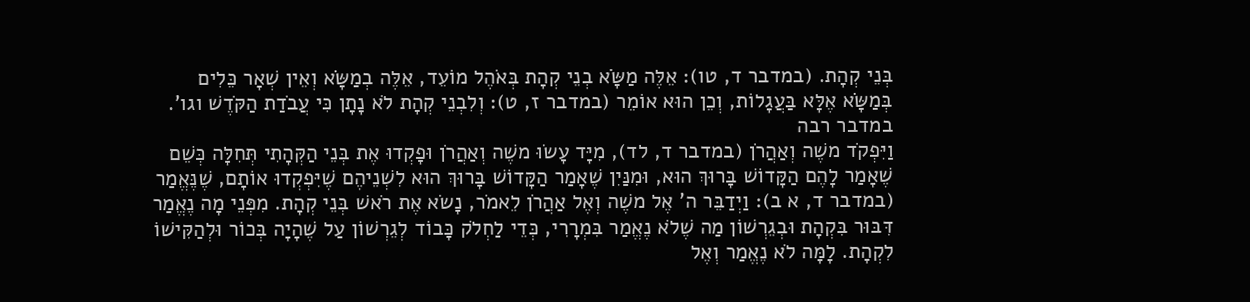בְּנֵי קְהָת. (במדבר ד, טו): אֵלֶּה מַשָֹּׂא בְנֵי קְהָת בְּאֹהֶל מוֹעֵד, אֵלֶּה בְמַשָֹּׂא וְאֵין שְׁאָר כֵּלִים בְּמַשָֹּׂא אֶלָּא בַּעֲגָלוֹת, וְכֵן הוּא אוֹמֵר (במדבר ז, ט): וְלִבְנֵי קְהָת לֹא נָתָן כִּי עֲבֹדַת הַקֹּדֶשׁ וגו'.
במדבר רבה
וַיִּפְקֹד משֶׁה וְאַהֲרֹן (במדבר ד, לד), מִיָּד עָשׂוּ משֶׁה וְאַהֲרֹן וּפָקְדוּ אֶת בְּנֵי הַקְּהָתִי תְּחִלָּה כְּשֵׁם שֶׁאָמַר לָהֶם הַקָּדוֹשׁ בָּרוּךְ הוּא, וּמִנַּיִן שֶׁאָמַר הַקָּדוֹשׁ בָּרוּךְ הוּא לִשְׁנֵיהֶם שֶׁיִּפְקְדוּ אוֹתָם, שֶׁנֶּאֱמַר (במדבר ד, א ב): וַיְדַבֵּר ה' אֶל משֶׁה וְאֶל אַהֲרֹן לֵאמֹר, נָשׂא אֶת רֹאשׁ בְּנֵי קְהָת. מִפְּנֵי מָה נֶאֱמַר דִּבּוּר בִּקְהָת וּבְגֵרְשׁוֹן מַה שֶׁלֹא נֶאֱמַר בִּמְרָרִי, כְּדֵי לַחְלֹק כָּבוֹד לְגֵרְשׁוֹן עַל שֶׁהָיָה בְּכוֹר וּלְהַקִּישׁוֹ לִקְהָת. לָמָּה לֹא נֶאֱמַר וְאֶל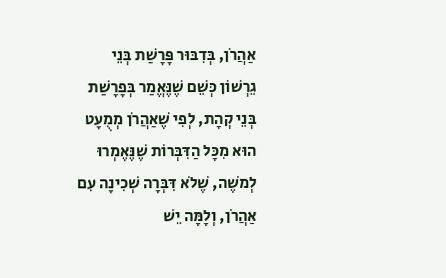אַהֲרֹן, בְּדִבּוּר פָּרָשַׁת בְּנֵי גֵרְשׁוֹן כְּשֵׁם שֶׁנֶּאֱמַר בְּפָרָשַׁת בְּנֵי קְהָת, לְפִי שֶׁאַהֲרֹן מְמֻעָט הוּא מִכָּל הַדִּבְּרוֹת שֶׁנֶּאֶמְרוּ לְמשֶׁה, שֶׁלֹא דִּבְּרָה שְׁכִינָה עִם אַהֲרֹן, וְלָמָּה יֵשׁ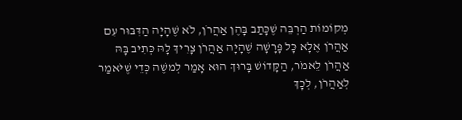מְקוֹמוֹת הַרְבֵּה שֶׁכָּתַב בָּהֶן אַהֲרֹן, לֹא שֶׁהָיָה הַדִּבּוּר עִם אַהֲרֹן אֶלָּא כָּל פָּרָשָׁה שֶׁהָיָה אַהֲרֹן צָרִיךְ לָהּ כְּתִיב בָּהּ אַהֲרֹן לֵאמֹר, הַקָּדוֹשׁ בָּרוּךְ הוּא אָמַר לְמשֶׁה כְּדֵי שֶׁיֹּאמַר לְאַהֲרֹן, לְכָךְ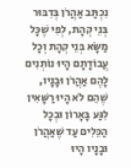נִכְתַּב אַהֲרֹן בְּדִבּוּר בְּנֵי קְהָת, לְפִי שֶׁכָּל מַשָֹּׂא בְּנֵי קְהָת וְכָל עֲבוֹדָתָם הָיוּ נוֹתְנִים לָהֶם אַהֲרֹן וּבָנָיו, שֶׁהֵם לֹא הָיוּ רַשָּׁאִין לִגַּע בָּאָרוֹן וּבְכָל הַכֵּלִים עַד שֶׁאַהֲרֹן וּבָנָיו הָיוּ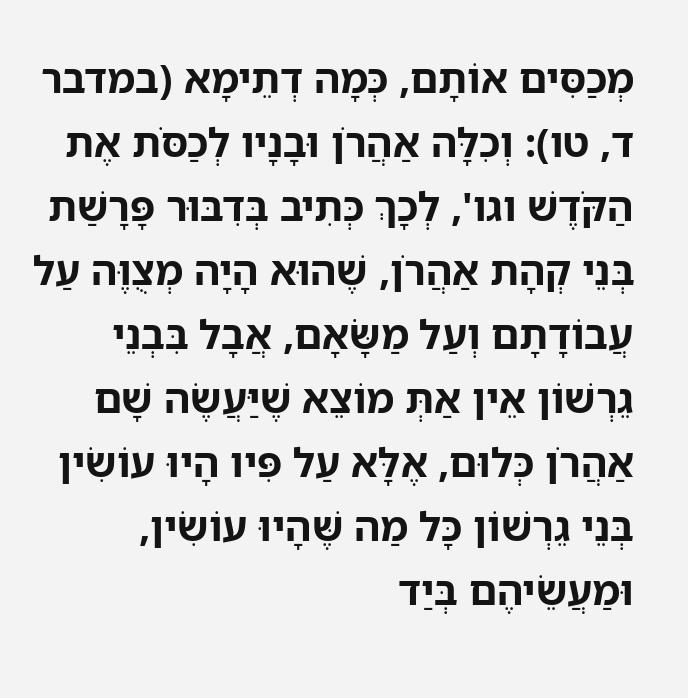מְכַסִּים אוֹתָם, כְּמָה דְתֵימָא (במדבר ד, טו): וְכִלָּה אַהֲרֹן וּבָנָיו לְכַסֹּת אֶת הַקֹּדֶשׁ וגו', לְכָךְ כְּתִיב בְּדִבּוּר פָּרָשַׁת בְּנֵי קְהָת אַהֲרֹן, שֶׁהוּא הָיָה מְצֻוֶּה עַל עֲבוֹדָתָם וְעַל מַשָֹּׂאָם, אֲבָל בִּבְנֵי גֵרְשׁוֹן אֵין אַתְּ מוֹצֵא שֶׁיַּעֲשֶׂה שָׁם אַהֲרֹן כְּלוּם, אֶלָּא עַל פִּיו הָיוּ עוֹשִׂין בְּנֵי גֵרְשׁוֹן כָּל מַה שֶּׁהָיוּ עוֹשִׂין, וּמַעֲשֵׂיהֶם בְּיַד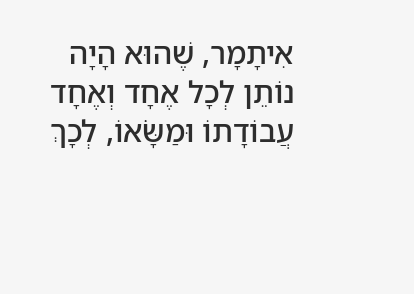אִיתָמָר, שֶׁהוּא הָיָה נוֹתֵן לְכָל אֶחָד וְאֶחָד עֲבוֹדָתוֹ וּמַשָֹּׂאוֹ, לְכָךְ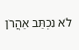לֹא נִכְתַּב אַהֲרֹן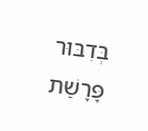בְּדִבּוּר פָּרָשַׁת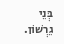בְּנֵי גֵרְשׁוֹן.